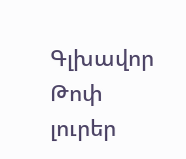Գլխավոր Թոփ լուրեր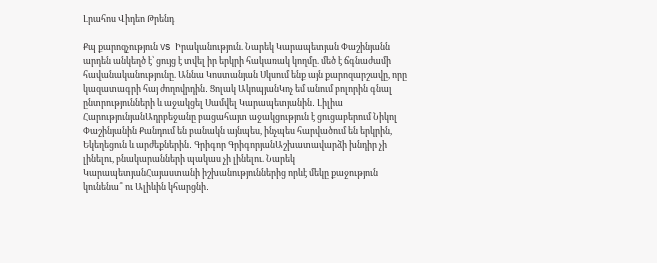Լրահոս Վիդեո Թրենդ

Քպ քարոզչություն VS Իրականություն. Նարեկ Կարապետյան Փաշինյանն արդեն անկեղծ է՝ ցույց է տվել իր երկրի հակառակ կողմը. մեծ է ճգնաժամի հավանականությունը. Աննա Կոստանյան Սկսում ենք այն քարոզարշավը, որը կազատագրի հայ ժողովրդին․ Ցոլակ ԱկոպյանԿոչ եմ անում բոլորին գնալ ընտրությունների և աջակցել Սամվել Կարապետյանին․ Լիլիա ՀարությունյանԱդրբեջանը բացահայտ աջակցություն է ցուցաբերում Նիկոլ Փաշինյանին Քանդում են բանակն այնպես, ինչպես հարվածում են երկրին, Եկեղեցուն և արժեքներին․ Գրիգոր ԳրիգորյանԱշխատավարձի խնդիր չի լինելու, բնակարանների պակաս չի լինելու. Նարեկ ԿարապետյանՀայաստանի իշխանություններից որևէ մեկը քաջություն կունենա՞ ու Ալիևին կհարցնի․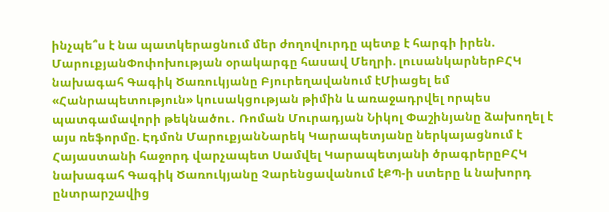ինչպե՞ս է նա պատկերացնում մեր ժողովուրդը պետք է հարգի իրեն. ՄարուքյանՓոփոխության օրակարգը հասավ Մեղրի. լուսանկարներԲՀԿ նախագահ Գագիկ Ծառուկյանը Բյուրեղավանում էՄիացել եմ «Հանրապետություն» կուսակցության թիմին և առաջադրվել որպես պատգամավորի թեկնածու․ Ռոման Մուրադյան Նիկոլ Փաշինյանը ձախողել է այս ռեֆորմը. Էդմոն ՄարուքյանՆարեկ Կարապետյանը ներկայացնում է Հայաստանի հաջորդ վարչապետ Սամվել Կարապետյանի ծրագրերըԲՀԿ նախագահ Գագիկ Ծառուկյանը Չարենցավանում էՔՊ-ի ստերը և նախորդ ընտրարշավից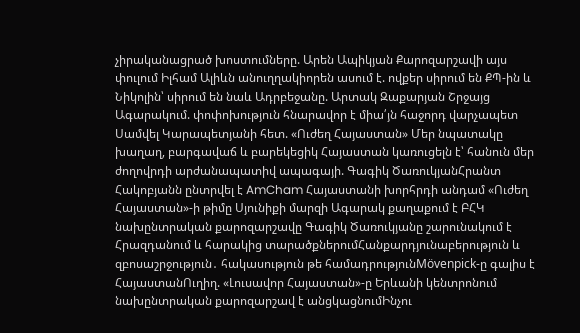չիրականացրած խոստումները. Արեն Ապիկյան Քարոզարշավի այս փուլում Իլհամ Ալիևն անուղղակիորեն ասում է. ովքեր սիրում են ՔՊ-ին և Նիկոլին՝ սիրում են նաև Ադրբեջանը. Արտակ Զաքարյան Շրջայց Ագարակում. փոփոխություն հնարավոր է միա՛յն հաջորդ վարչապետ Սամվել Կարապետյանի հետ. «Ուժեղ Հայաստան» Մեր նպատակը խաղաղ, բարգավաճ և բարեկեցիկ Հայաստան կառուցելն է՝ հանուն մեր ժողովրդի արժանապատիվ ապագայի. Գագիկ ԾառուկյանՀրանտ Հակոբյանն ընտրվել է AmCham Հայաստանի խորհրդի անդամ «Ուժեղ Հայաստան»-ի թիմը Սյունիքի մարզի Ագարակ քաղաքում է ԲՀԿ նախընտրական քարոզարշավը Գագիկ Ծառուկյանը շարունակում է Հրազդանում և հարակից տարածքներումՀանքարդյունաբերություն և զբոսաշրջություն․ հակասություն թե համադրությունMövenpick-ը գալիս է ՀայաստանՈւղիղ. «Լուսավոր Հայաստան»-ը Երևանի կենտրոնում նախընտրական քարոզարշավ է անցկացնումԻնչու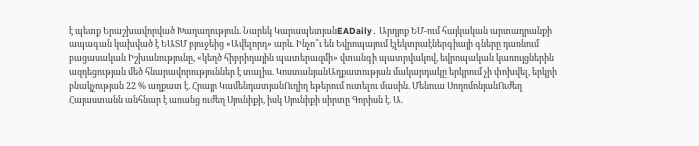է պետք Երաշխավորված Խաղաղություն. Նարեկ ԿարապետյանEADaily․ Արդյոք ԵՄ-ում հայկական արտադրանքի ապագան կախված է ԵԱՏՄ բյուջեից «Ավելորդ» արև. Ինչո՞ւ են Եվրոպայում էլեկտրաէներգիայի գները դառնում բացասական Իշխանությունը, «կեղծ հիբրիդային պատերազմի» վտանգի պատրվակով, եվրոպական կառույցներին ազդեցության մեծ հնարավորություններ է տալիս. ԿոստանյանԱղքատության մակարդակը երկրում չի փոխվել, երկրի բնակչության 22 % աղքատ է. Հրայր ԿամենդատյանՈւղիղ եթերում ուտելու մասին. Մենուա ՍողոմոնյանՈւժեղ Հայաստանն անհնար է առանց ուժեղ Սյունիքի, իսկ Սյունիքի սիրտը Գորիսն է. Ա.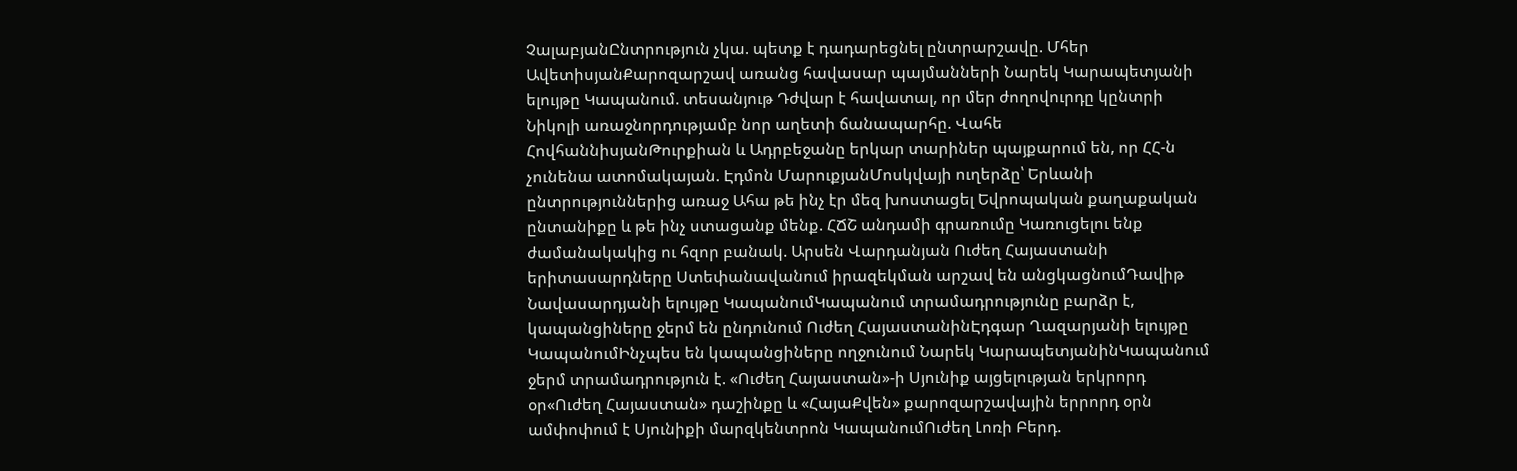ՉալաբյանԸնտրություն չկա. պետք է դադարեցնել ընտրարշավը. Մհեր ԱվետիսյանՔարոզարշավ առանց հավասար պայմանների Նարեկ Կարապետյանի ելույթը Կապանում. տեսանյութ Դժվար է հավատալ, որ մեր ժողովուրդը կընտրի Նիկոլի առաջնորդությամբ նոր աղետի ճանապարհը. Վահե ՀովհաննիսյանԹուրքիան և Ադրբեջանը երկար տարիներ պայքարում են, որ ՀՀ-ն չունենա ատոմակայան. Էդմոն ՄարուքյանՄոսկվայի ուղերձը՝ Երևանի ընտրություններից առաջ Ահա թե ինչ էր մեզ խոստացել Եվրոպական քաղաքական ընտանիքը և թե ինչ ստացանք մենք. ՀՃՇ անդամի գրառումը Կառուցելու ենք ժամանակակից ու հզոր բանակ. Արսեն Վարդանյան Ուժեղ Հայաստանի երիտասարդները Ստեփանավանում իրազեկման արշավ են անցկացնումԴավիթ Նավասարդյանի ելույթը ԿապանումԿապանում տրամադրությունը բարձր է, կապանցիները ջերմ են ընդունում Ուժեղ ՀայաստանինԷդգար Ղազարյանի ելույթը ԿապանումԻնչպես են կապանցիները ողջունում Նարեկ ԿարապետյանինԿապանում ջերմ տրամադրություն է. «Ուժեղ Հայաստան»-ի Սյունիք այցելության երկրորդ օր«Ուժեղ Հայաստան» դաշինքը և «ՀայաՔվեն» քարոզարշավային երրորդ օրն ամփոփում է Սյունիքի մարզկենտրոն ԿապանումՈւժեղ Լոռի Բերդ.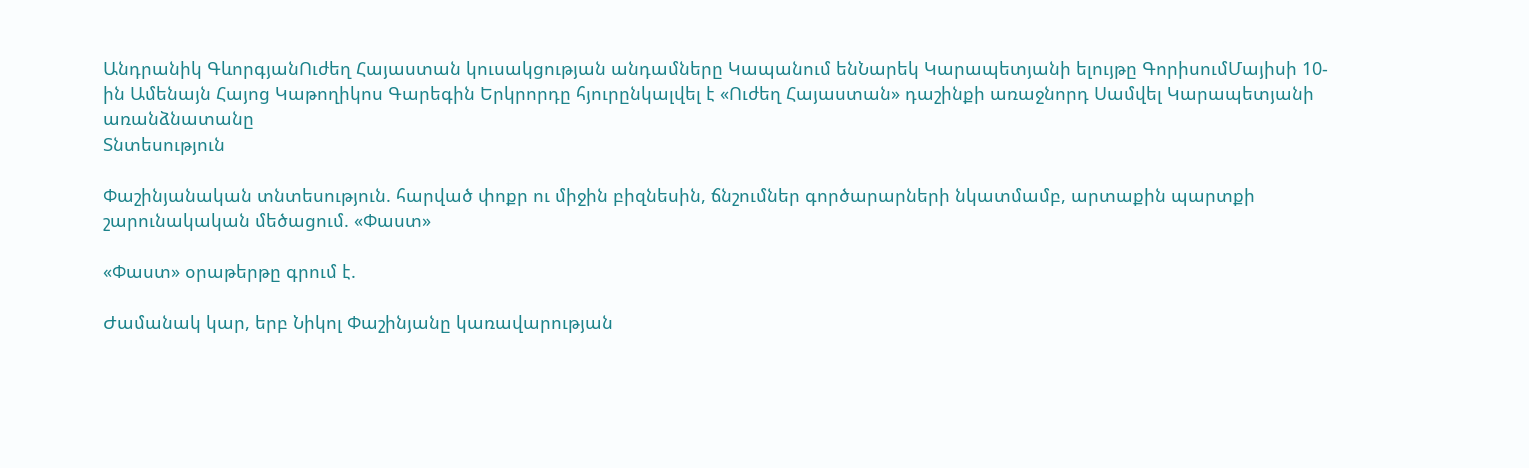Անդրանիկ ԳևորգյանՈւժեղ Հայաստան կուսակցության անդամները Կապանում ենՆարեկ Կարապետյանի ելույթը ԳորիսումՄայիսի 10-ին Ամենայն Հայոց Կաթողիկոս Գարեգին Երկրորդը հյուրընկալվել է «Ուժեղ Հայաստան» դաշինքի առաջնորդ Սամվել Կարապետյանի առանձնատանը
Տնտեսություն

Փաշինյանական տնտեսություն. հարված փոքր ու միջին բիզնեսին, ճնշումներ գործարարների նկատմամբ, արտաքին պարտքի շարունակական մեծացում. «Փաստ»

«Փաստ» օրաթերթը գրում է.

Ժամանակ կար, երբ Նիկոլ Փաշինյանը կառավարության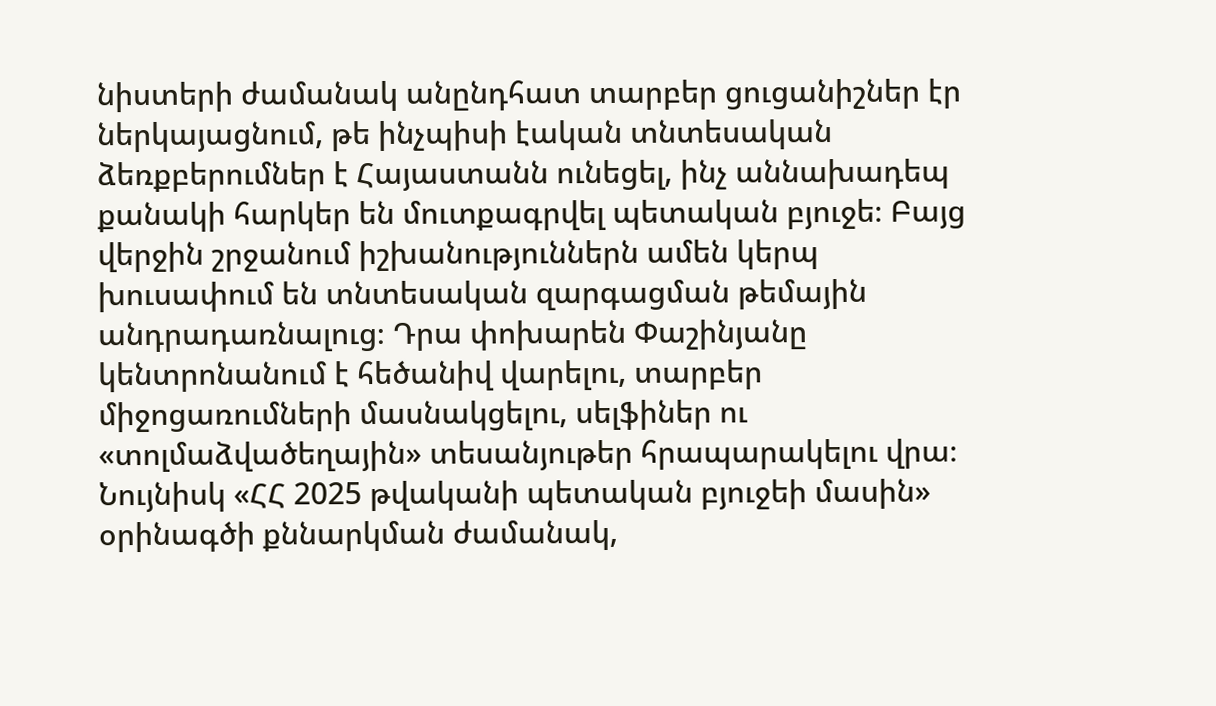նիստերի ժամանակ անընդհատ տարբեր ցուցանիշներ էր ներկայացնում, թե ինչպիսի էական տնտեսական ձեռքբերումներ է Հայաստանն ունեցել, ինչ աննախադեպ քանակի հարկեր են մուտքագրվել պետական բյուջե։ Բայց վերջին շրջանում իշխանություններն ամեն կերպ խուսափում են տնտեսական զարգացման թեմային անդրադառնալուց։ Դրա փոխարեն Փաշինյանը կենտրոնանում է հեծանիվ վարելու, տարբեր միջոցառումների մասնակցելու, սելֆիներ ու «տոլմաձվածեղային» տեսանյութեր հրապարակելու վրա։ Նույնիսկ «ՀՀ 2025 թվականի պետական բյուջեի մասին» օրինագծի քննարկման ժամանակ,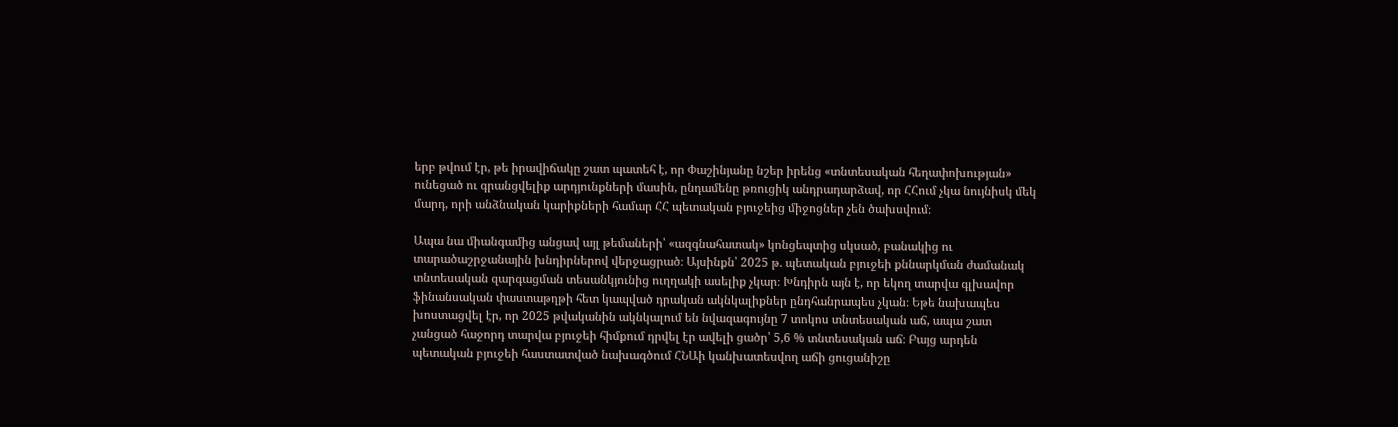երբ թվում էր, թե իրավիճակը շատ պատեհ է, որ Փաշինյանը նշեր իրենց «տնտեսական հեղափոխության» ունեցած ու գրանցվելիք արդյունքների մասին, ընդամենը թռուցիկ անդրադարձավ, որ ՀՀում չկա նույնիսկ մեկ մարդ, որի անձնական կարիքների համար ՀՀ պետական բյուջեից միջոցներ չեն ծախսվում։

Ապա նա միանգամից անցավ այլ թեմաների՝ «ազգնահատակ» կոնցեպտից սկսած, բանակից ու տարածաշրջանային խնդիրներով վերջացրած։ Այսինքն՝ 2025 թ. պետական բյուջեի քննարկման ժամանակ տնտեսական զարգացման տեսանկյունից ուղղակի ասելիք չկար։ Խնդիրն այն է, որ եկող տարվա գլխավոր ֆինանսական փաստաթղթի հետ կապված դրական ակնկալիքներ ընդհանրապես չկան։ Եթե նախապես խոստացվել էր, որ 2025 թվականին ակնկալում են նվազագույնը 7 տոկոս տնտեսական աճ, ապա շատ չանցած հաջորդ տարվա բյուջեի հիմքում դրվել էր ավելի ցածր՝ 5,6 % տնտեսական աճ։ Բայց արդեն պետական բյուջեի հաստատված նախագծում ՀՆԱի կանխատեսվող աճի ցուցանիշը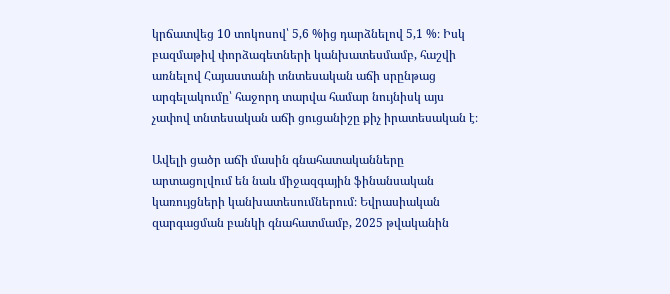կրճատվեց 10 տոկոսով՝ 5,6 %ից դարձնելով 5,1 %։ Իսկ բազմաթիվ փորձագետների կանխատեսմամբ, հաշվի առնելով Հայաստանի տնտեսական աճի սրընթաց արգելակումը՝ հաջորդ տարվա համար նույնիսկ այս չափով տնտեսական աճի ցուցանիշը քիչ իրատեսական է։

Ավելի ցածր աճի մասին գնահատականները արտացոլվում են նաև միջազգային ֆինանսական կառույցների կանխատեսումներում։ Եվրասիական զարգացման բանկի գնահատմամբ, 2025 թվականին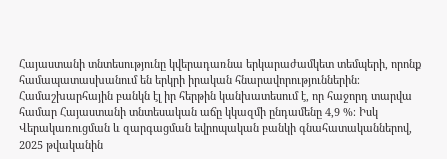Հայաստանի տնտեսությունը կվերադառնա երկարաժամկետ տեմպերի, որոնք համապատասխանում են երկրի իրական հնարավորություններին։ Համաշխարհային բանկն էլ իր հերթին կանխատեսում է, որ հաջորդ տարվա համար Հայաստանի տնտեսական աճը կկազմի ընդամենը 4,9 %։ Իսկ Վերակառուցման և զարգացման եվրոպական բանկի գնահատականներով, 2025 թվականին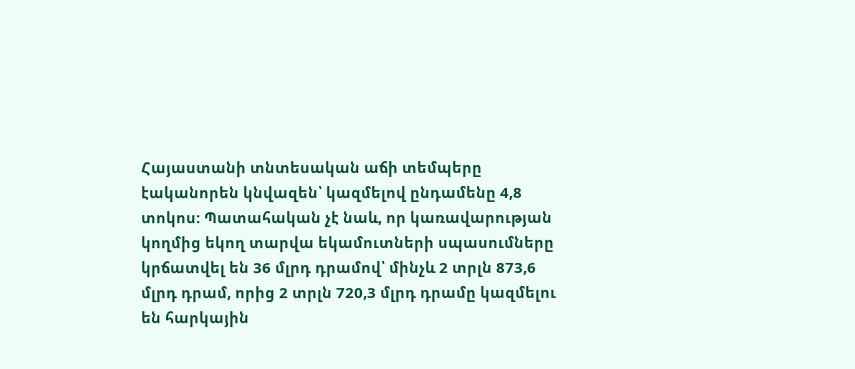Հայաստանի տնտեսական աճի տեմպերը էականորեն կնվազեն՝ կազմելով ընդամենը 4,8 տոկոս: Պատահական չէ նաև, որ կառավարության կողմից եկող տարվա եկամուտների սպասումները կրճատվել են 36 մլրդ դրամով՝ մինչև 2 տրլն 873,6 մլրդ դրամ, որից 2 տրլն 720,3 մլրդ դրամը կազմելու են հարկային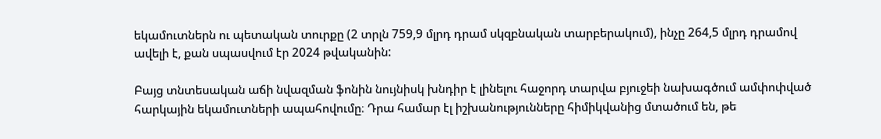եկամուտներն ու պետական տուրքը (2 տրլն 759,9 մլրդ դրամ սկզբնական տարբերակում), ինչը 264,5 մլրդ դրամով ավելի է, քան սպասվում էր 2024 թվականին:

Բայց տնտեսական աճի նվազման ֆոնին նույնիսկ խնդիր է լինելու հաջորդ տարվա բյուջեի նախագծում ամփոփված հարկային եկամուտների ապահովումը։ Դրա համար էլ իշխանությունները հիմիկվանից մտածում են, թե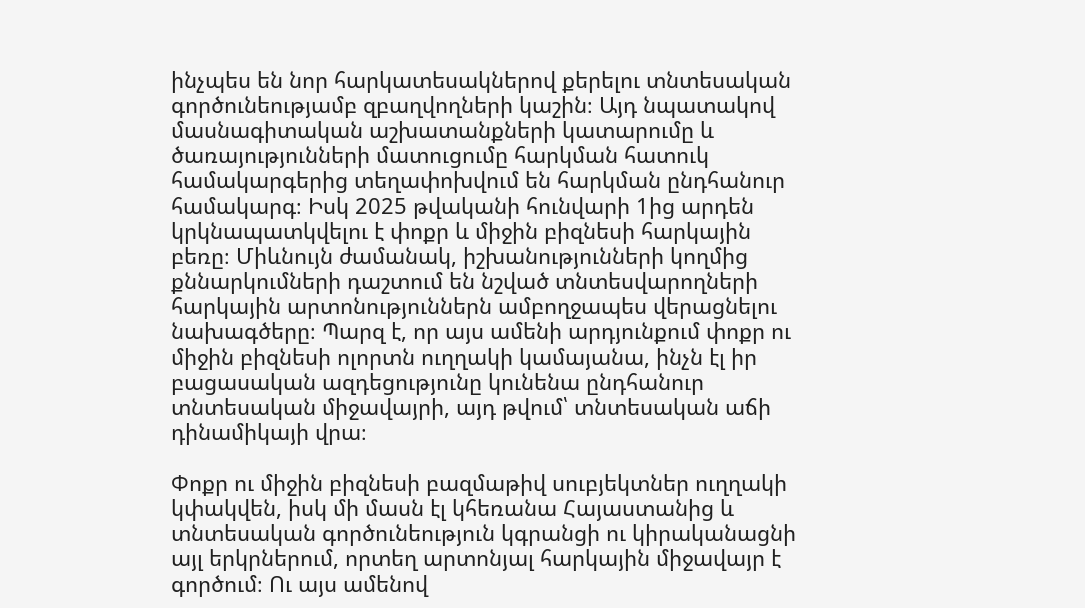ինչպես են նոր հարկատեսակներով քերելու տնտեսական գործունեությամբ զբաղվողների կաշին։ Այդ նպատակով մասնագիտական աշխատանքների կատարումը և ծառայությունների մատուցումը հարկման հատուկ համակարգերից տեղափոխվում են հարկման ընդհանուր համակարգ։ Իսկ 2025 թվականի հունվարի 1ից արդեն կրկնապատկվելու է փոքր և միջին բիզնեսի հարկային բեռը։ Միևնույն ժամանակ, իշխանությունների կողմից քննարկումների դաշտում են նշված տնտեսվարողների հարկային արտոնություններն ամբողջապես վերացնելու նախագծերը։ Պարզ է, որ այս ամենի արդյունքում փոքր ու միջին բիզնեսի ոլորտն ուղղակի կամայանա, ինչն էլ իր բացասական ազդեցությունը կունենա ընդհանուր տնտեսական միջավայրի, այդ թվում՝ տնտեսական աճի դինամիկայի վրա։

Փոքր ու միջին բիզնեսի բազմաթիվ սուբյեկտներ ուղղակի կփակվեն, իսկ մի մասն էլ կհեռանա Հայաստանից և տնտեսական գործունեություն կգրանցի ու կիրականացնի այլ երկրներում, որտեղ արտոնյալ հարկային միջավայր է գործում։ Ու այս ամենով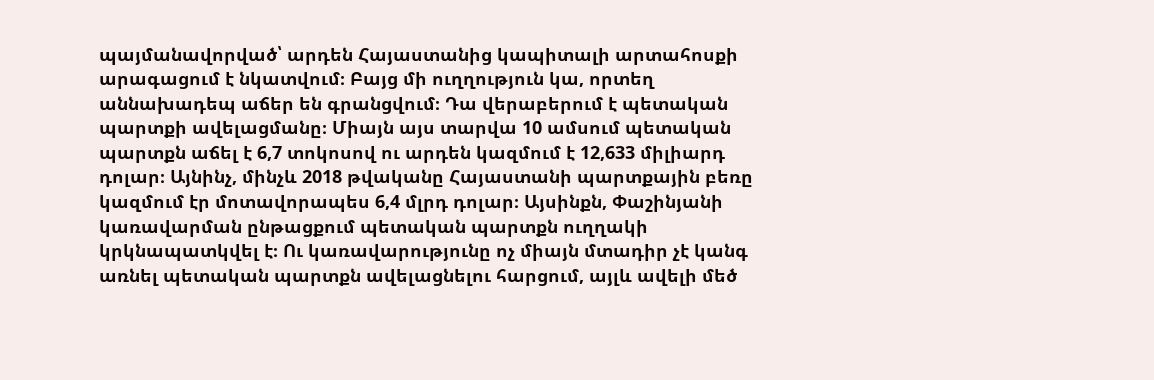պայմանավորված՝ արդեն Հայաստանից կապիտալի արտահոսքի արագացում է նկատվում։ Բայց մի ուղղություն կա, որտեղ աննախադեպ աճեր են գրանցվում։ Դա վերաբերում է պետական պարտքի ավելացմանը։ Միայն այս տարվա 10 ամսում պետական պարտքն աճել է 6,7 տոկոսով ու արդեն կազմում է 12,633 միլիարդ դոլար։ Այնինչ, մինչև 2018 թվականը Հայաստանի պարտքային բեռը կազմում էր մոտավորապես 6,4 մլրդ դոլար։ Այսինքն, Փաշինյանի կառավարման ընթացքում պետական պարտքն ուղղակի կրկնապատկվել է։ Ու կառավարությունը ոչ միայն մտադիր չէ կանգ առնել պետական պարտքն ավելացնելու հարցում, այլև ավելի մեծ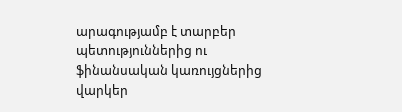արագությամբ է տարբեր պետություններից ու ֆինանսական կառույցներից վարկեր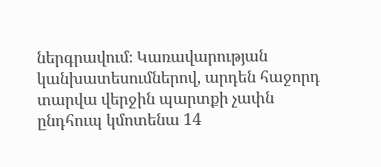ներգրավում։ Կառավարության կանխատեսումներով, արդեն հաջորդ տարվա վերջին պարտքի չափն ընդհուպ կմոտենա 14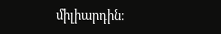միլիարդին։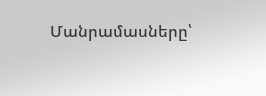Մանրամասները՝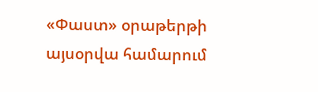«Փաստ» օրաթերթի այսօրվա համարում